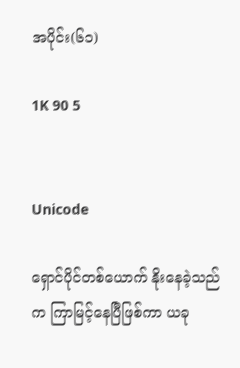အပိုင်း(၆၁)

1K 90 5


Unicode

ရှောင်ပိုင်တစ်ယောက် နိုးနေခဲ့သည်က ကြာမြင့်နေပြီဖြစ်ကာ ယခု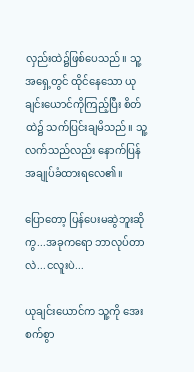လှည်းထဲ၌ဖြစ်ပေသည်။ သူ့အရှေ့တွင် ထိုင်နေသော ယုချင်းယောင်ကိုကြည့်ပြီး စိတ်ထဲ၌ သက်ပြင်းချမိသည်။ သူ့လက်သည်လည်း နောက်ပြန်အချုပ်ခံထားရလေ၏။

ပြောတော့ ပြန်ပေးမဆွဲဘူးဆိုကွ...အခုကရော ဘာလုပ်တာလဲ...ငလူးပဲ...

ယုချင်းယောင်က သူ့ကို အေးစက်စွာ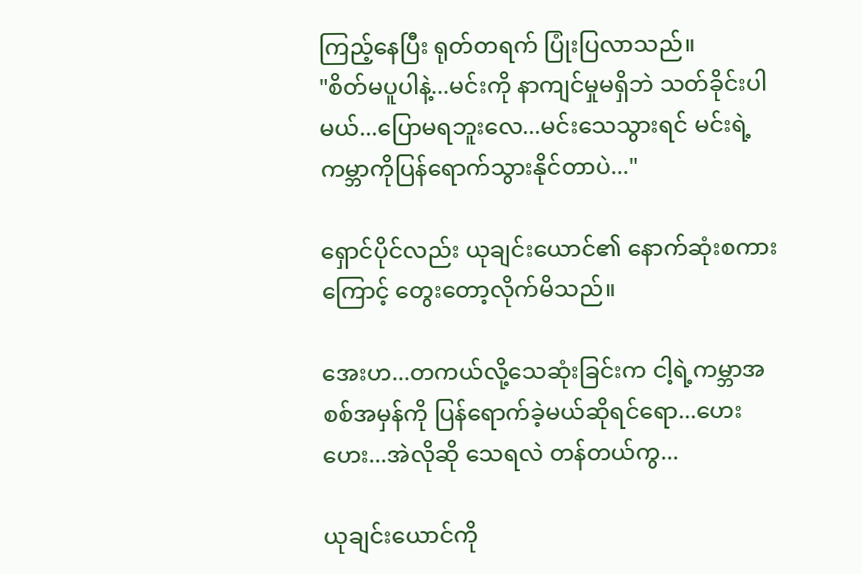ကြည့်နေပြီး ရုတ်တရက် ပြုံးပြလာသည်။
"စိတ်မပူပါနဲ့...မင်းကို နာကျင်မှုမရှိဘဲ သတ်ခိုင်းပါမယ်...ပြောမရဘူးလေ...မင်းသေသွားရင် မင်းရဲ့ကမ္ဘာကိုပြန်ရောက်သွားနိုင်တာပဲ..."

ရှောင်ပိုင်လည်း ယုချင်းယောင်၏ နောက်ဆုံးစကားကြောင့် တွေးတော့လိုက်မိသည်။

အေးဟ...တကယ်လို့သေဆုံးခြင်းက ငါ့ရဲ့ကမ္ဘာအစစ်အမှန်ကို ပြန်ရောက်ခဲ့မယ်ဆိုရင်ရော...ဟေးဟေး...အဲလိုဆို သေရလဲ တန်တယ်ကွ...

ယုချင်းယောင်ကို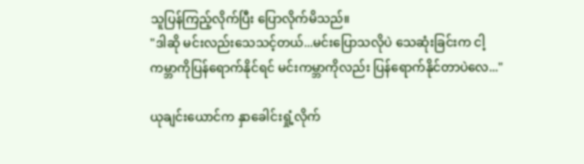သူပြန်ကြည့်လိုက်ပြီး ပြောလိုက်မိသည်။
"ဒါဆို မင်းလည်းသေသင့်တယ်...မင်းပြောသလိုပဲ သေဆုံးခြင်းက ငါ့ကမ္ဘာကိုပြန်ရောက်နိုင်ရင် မင်းကမ္ဘာကိုလည်း ပြန်ရောက်နိုင်တာပဲလေ..."

ယုချင်းယောင်က နှာခေါင်းရှုံ့လိုက်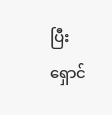ပြီး ရှောင်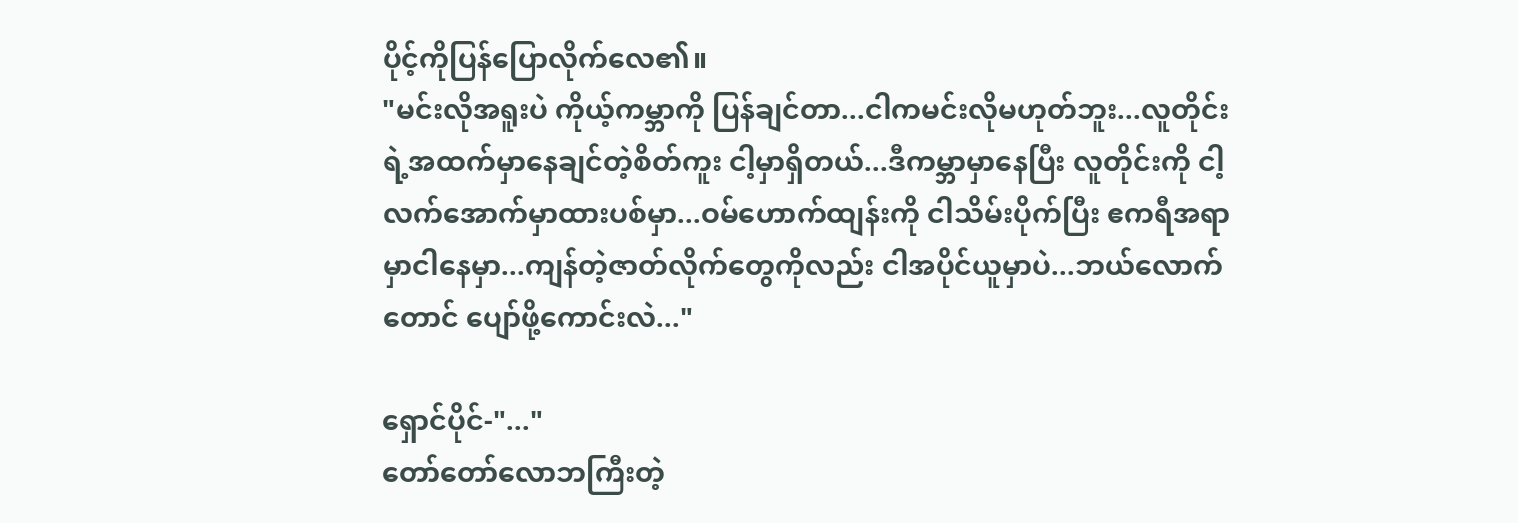ပိုင့်ကိုပြန်ပြောလိုက်လေ၏။
"မင်းလိုအရူးပဲ ကိုယ့်ကမ္ဘာကို ပြန်ချင်တာ...ငါကမင်းလိုမဟုတ်ဘူး...လူတိုင်းရဲ့အထက်မှာနေချင်တဲ့စိတ်ကူး ငါ့မှာရှိတယ်...ဒီကမ္ဘာမှာနေပြီး လူတိုင်းကို ငါ့လက်အောက်မှာထားပစ်မှာ...ဝမ်ဟောက်ထျန်းကို ငါသိမ်းပိုက်ပြီး ဧကရီအရာမှာငါနေမှာ...ကျန်တဲ့ဇာတ်လိုက်တွေကိုလည်း ငါအပိုင်ယူမှာပဲ...ဘယ်လောက်တောင် ပျော်ဖို့ကောင်းလဲ..."

ရှောင်ပိုင်-"..."
တော်တော်လောဘကြီးတဲ့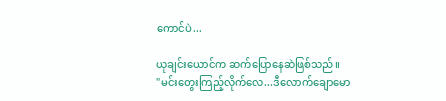ကောင်ပဲ...

ယုချင်းယောင်က ဆက်ပြောနေဆဲဖြစ်သည်။
"မင်းတွေးကြည့်လိုက်လေ...ဒီလောက်ချောမော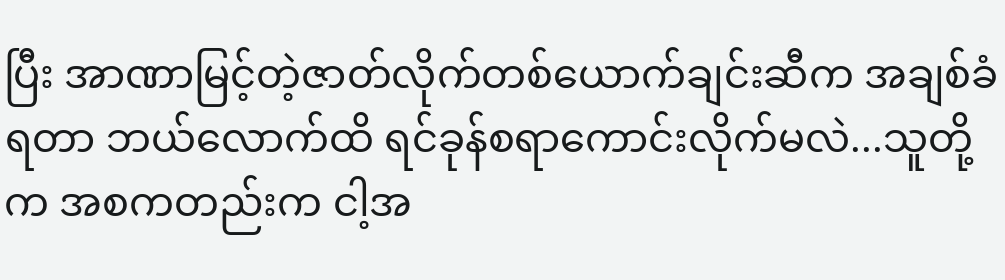ပြီး အာဏာမြင့်တဲ့ဇာတ်လိုက်တစ်ယောက်ချင်းဆီက အချစ်ခံရတာ ဘယ်လောက်ထိ ရင်ခုန်စရာကောင်းလိုက်မလဲ...သူတို့က အစကတည်းက ငါ့အ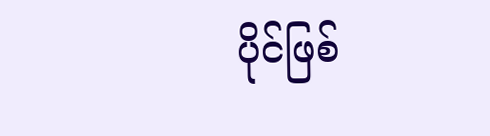ပိုင်ဖြစ်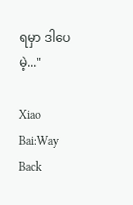ရမှာ ဒါပေမဲ့..."

Xiao Bai:Way Back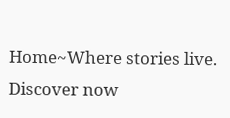Home~Where stories live. Discover now